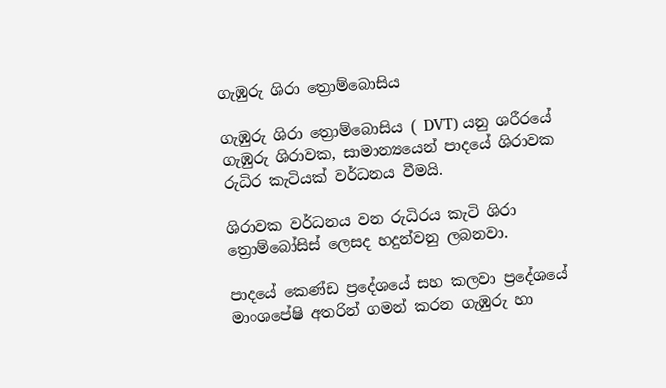ගැඹුරු ශිරා ත්‍රොම්බොසිය

ගැඹුරු ශිරා ත්‍රොම්බොසිය ( DVT) යනු ශරීරයේ ගැඹුරු ශිරාවක, සාමාන්‍යයෙන් පාදයේ ශිරාවක රුධිර කැටියක් වර්ධනය වීමයි.

ශිරාවක වර්ධනය වන රුධිරය කැටි ශිරා ත්‍රොම්බෝසිස් ලෙසද හදුන්වනු ලබනවා.

පාදයේ කෙණ්ඩ ප්‍රදේශයේ සහ කලවා ප්‍රදේශයේ මාංශපේෂි අතරින් ගමන් කරන ගැඹුරු හා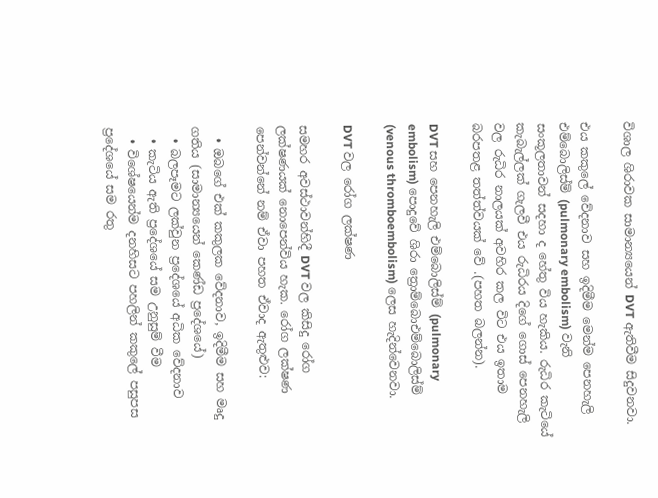විශාල ශිරාවක සාමාන්‍යයෙන් DVT ඇතිවීම සිදුවනවා.

එය කකුලේ වේදනාව සහ ඉදිමීම මෙන්ම පෙනහැලි එම්බොලිස්ම් (pulmonary embolism) වැනි සංකූලතාවන් සදහා ද හේතු විය හැකිය. රුධිර කැටියේ කැබැල්ලක් ගැලවී එය රුධිරය දිගේ ගොස් පෙනහැලි වල රුධිර නාලයක් අවහිර කල විට එය ඉතාම බරපතළ තත්ත්වයක් වේ .(පහත බලන්න).

DVT සහ පෙනහැලි එම්බොලිස්ම් (pulmonary embolism) පොදුවේ ශිරා ත්‍රොම්බොඑම්බොලිස්ම් (venous thromboembolism) ලෙස හැදින්වෙනවා.

DVT වල රෝග ලක්ෂණ

සමහර අවස්ථාවන්හිදී DVT වල කිසිදු රෝග ලක්ෂණයක් නොපෙන්විය හැක. රෝග ලක්ෂණ පෙන්වන්නේ නම් ඒවා පහත ඒවාද ඇතුළුව:

  • ඔබගේ එක් කකුලක වේදනාව, ඉදිමීම සහ මෘදු ගතිය (සාමාන්‍යයෙන් කෙණ්ඩ ප්‍රදේශයේ)
  • බලපෑමට ලක්වුන ප්‍රදේශයේ අධික වේදනාව
  • කැටිය ඇති ප්‍රදේශයේ සම උනුසුම් වීම
  • විශේෂයෙන්ම දනහිසට පහලින් කකුලේ පසුපස ප්‍රදේශයේ සම රතු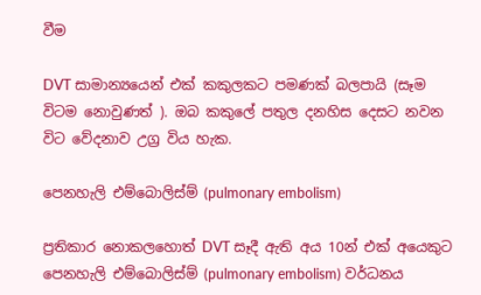වීම

DVT සාමාන්‍යයෙන් එක් කකුලකට පමණක් බලපායි (සෑම විටම නොවුණත් ). ඔබ කකුලේ පතුල දනහිස දෙසට නවන විට වේදනාව උග්‍ර විය හැක.

පෙනහැලි එම්බොලිස්ම් (pulmonary embolism)

ප්‍රතිකාර නොකලහොත් DVT සෑදී ඇති අය 10න් එක් අයෙකුට පෙනහැලි එම්බොලිස්ම් (pulmonary embolism) වර්ධනය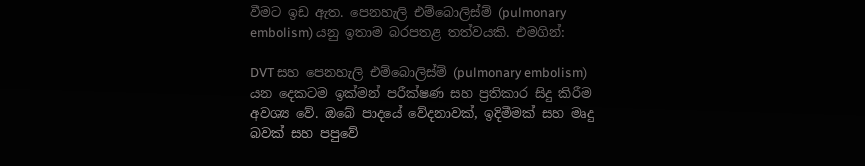වීමට ඉඩ ඇත. පෙනහැලි එම්බොලිස්ම් (pulmonary embolism) යනු ඉතාම බරපතළ තත්වයකි. එමගින්:

DVT සහ පෙනහැලි එම්බොලිස්ම් (pulmonary embolism) යන දෙකටම ඉක්මන් පරීක්ෂණ සහ ප්‍රතිකාර සිදු කිරීම අවශ්‍ය වේ. ඔබේ පාදයේ වේදනාවක්, ඉදිමීමක් සහ මෘදු බවක් සහ පපුවේ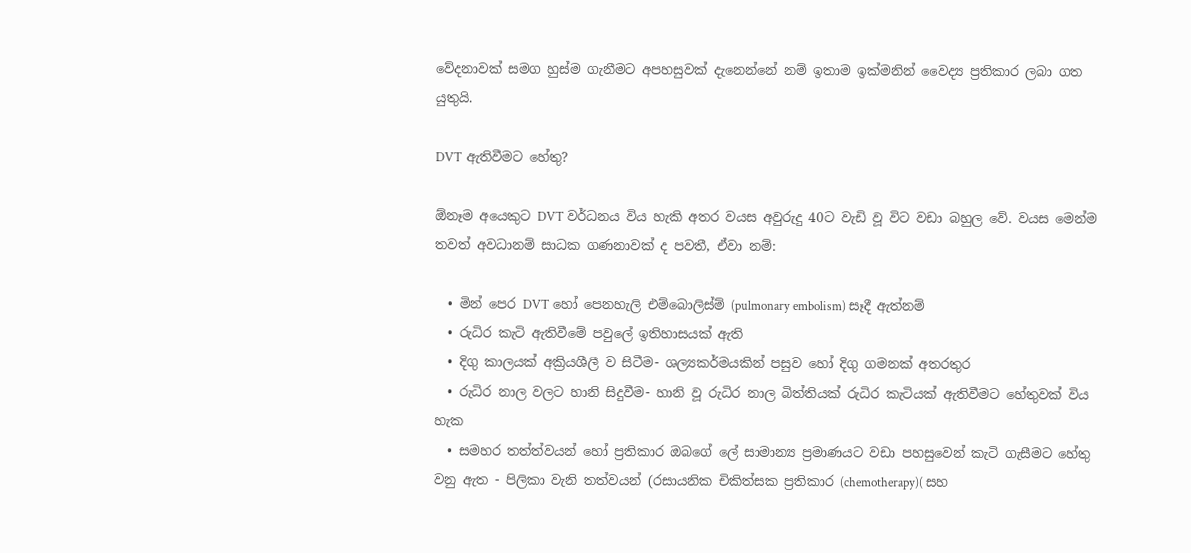වේදනාවක් සමග හුස්ම ගැනීමට අපහසුවක් දැනෙන්නේ නම් ඉතාම ඉක්මනින් වෛද්‍ය ප්‍රතිකාර ලබා ගත යුතුයි.

DVT ඇතිවීමට හේතු?

ඕනෑම අයෙකුට DVT වර්ධනය විය හැකි අතර වයස අවුරුදු 40ට වැඩි වූ විට වඩා බහුල වේ. වයස මෙන්ම තවත් අවධානම් සාධක ගණනාවක් ද පවතී, ඒවා නම්:

  • මින් පෙර DVT හෝ පෙනහැලි එම්බොලිස්ම් (pulmonary embolism) සෑදී ඇත්නම්
  • රුධිර කැටි ඇතිවීමේ පවුලේ ඉතිහාසයක් ඇති
  • දිගු කාලයක් අක්‍රියශීලී ව සිටීම- ශල්‍යකර්මයකින් පසුව හෝ දිගු ගමනක් අතරතුර
  • රුධිර නාල වලට හානි සිදුවීම- හානි වූ රුධිර නාල බිත්තියක් රුධිර කැටියක් ඇතිවීමට හේතුවක් විය හැක
  • සමහර තත්ත්වයන් හෝ ප්‍රතිකාර ඔබගේ ලේ සාමාන්‍ය ප්‍රමාණයට වඩා පහසුවෙන් කැටි ගැසීමට හේතු වනු ඇත - පිලිකා වැනි තත්වයන් (රසායනික චිකිත්සක ප්‍රතිකාර (chemotherapy)( සහ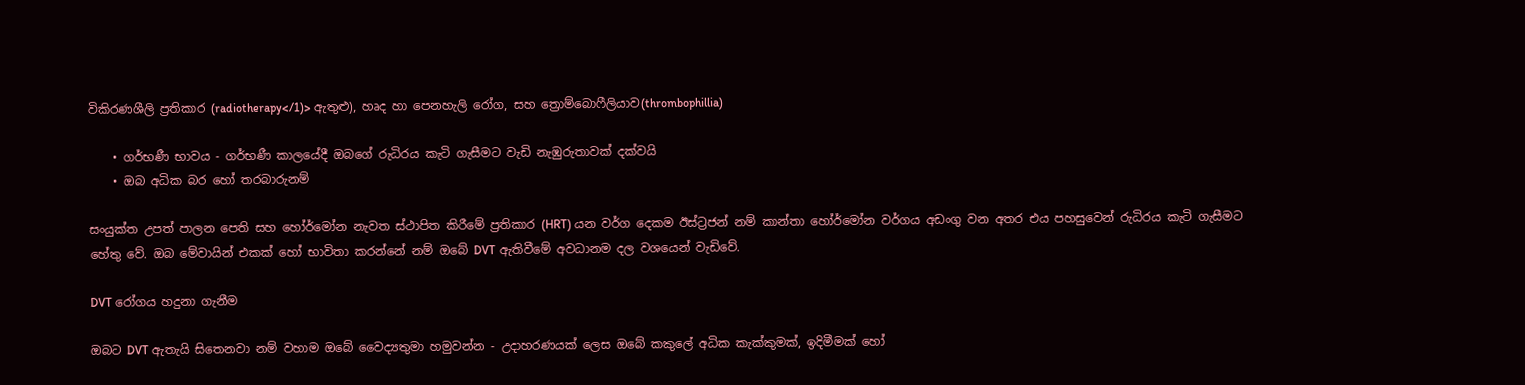විකිරණශීලි ප්‍රතිකාර (radiotherapy</1)> ඇතුළු), හෘද හා පෙනහැලි රෝග, සහ ත්‍රොම්බොෆීලියාව(thrombophillia)

    • ගර්භණී භාවය - ගර්භණී කාලයේදී ඔබගේ රුධිරය කැටි ගැසීමට වැඩි නැඹුරුතාවක් දක්වයි
    • ඔබ අධික බර හෝ තරබාරුනම්

සංයුක්ත උපත් පාලන පෙති සහ හෝර්මෝන නැවත ස්ථාපිත කිරීමේ ප්‍රතිකාර (HRT) යන වර්ග දෙකම ඊස්ට්‍රජන් නම් කාන්තා හෝර්මෝන වර්ගය අඩංගු වන අතර එය පහසුවෙන් රුධිරය කැටි ගැසීමට හේතු වේ. ඔබ මේවායින් එකක් හෝ භාවිතා කරන්නේ නම් ඔබේ DVT ඇතිවීමේ අවධානම දල වශයෙන් වැඩිවේ.

DVT රෝගය හදුනා ගැනීම

ඔබට DVT ඇතැයි සිතෙනවා නම් වහාම ඔබේ වෛද්‍යතුමා හමුවන්න - උදාහරණයක් ලෙස ඔබේ කකුලේ අධික කැක්කුමක්, ඉදිමීමක් හෝ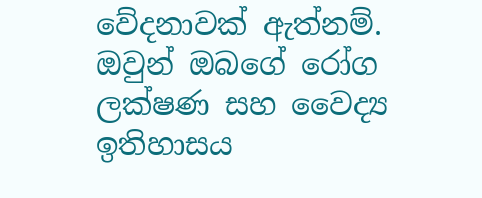වේදනාවක් ඇත්නම්. ඔවුන් ඔබගේ රෝග ලක්ෂණ සහ වෛද්‍ය ඉතිහාසය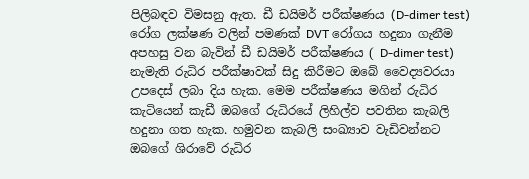පිලිබඳව විමසනු ඇත. ඩී ඩයිමර් පරීක්ෂණය (D-dimer test) රෝග ලක්ෂණ වලින් පමණක් DVT රෝගය හදුනා ගැනීම අපහසු වන බැවින් ඩී ඩයිමර් පරීක්ෂණය ( D-dimer test) නැමැති රුධිර පරීක්ෂාවක් සිදු කිරීමට ඔබේ වෛද්‍යවරයා උපදෙස් ලබා දිය හැක. මෙම පරීක්ෂණය මගින් රුධිර කැටියෙන් කැඩී ඔබගේ රුධිරයේ ලිහිල්ව පවතින කැබලි හදුනා ගත හැක. හමුවන කැබලි සංඛ්‍යාව වැඩිවන්නට ඔබගේ ශිරාවේ රුධිර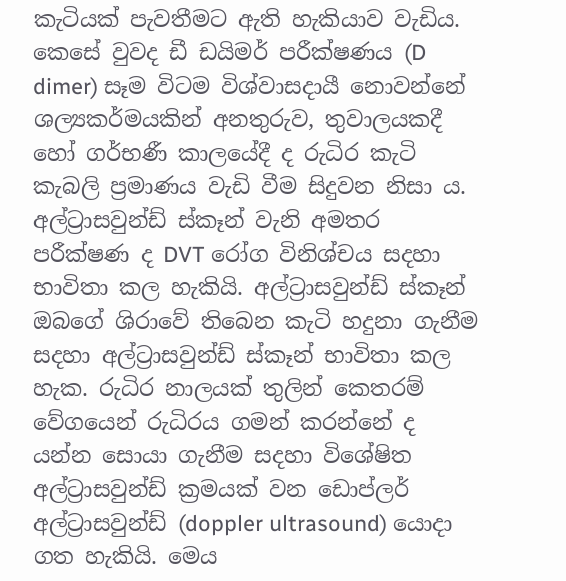කැටියක් පැවතීමට ඇති හැකියාව වැඩිය. කෙසේ වුවද ඩී ඩයිමර් පරීක්ෂණය (D dimer) සෑම විටම විශ්වාසදායී නොවන්නේ ශල්‍යකර්මයකින් අනතුරුව, තුවාලයකදී හෝ ගර්භණී කාලයේදී ද රුධිර කැටි කැබලි ප්‍රමාණය වැඩි වීම සිදුවන නිසා ය. අල්ට්‍රාසවුන්ඩ් ස්කෑන් වැනි අමතර පරීක්ෂණ ද DVT රෝග විනිශ්චය සදහා භාවිතා කල හැකියි. අල්ට්‍රාසවුන්ඩ් ස්කෑන් ඔබගේ ශිරාවේ තිබෙන කැටි හදුනා ගැනීම සදහා අල්ට්‍රාසවුන්ඩ් ස්කෑන් භාවිතා කල හැක. රුධිර නාලයක් තුලින් කෙතරම් වේගයෙන් රුධිරය ගමන් කරන්නේ ද යන්න සොයා ගැනීම සදහා විශේෂිත අල්ට්‍රාසවුන්ඩ් ක්‍රමයක් වන ඩොප්ලර් අල්ට්‍රාසවුන්ඩ් (doppler ultrasound) යොදා ගත හැකියි. මෙය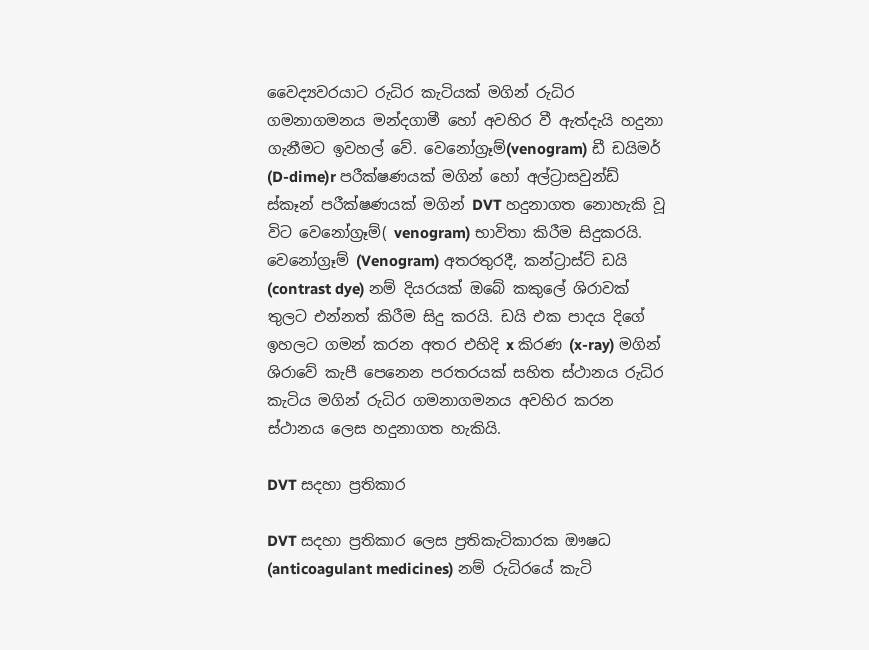වෛද්‍යවරයාට රුධිර කැටියක් මගින් රුධිර ගමනාගමනය මන්දගාමී හෝ අවහිර වී ඇත්දැයි හදුනා ගැනීමට ඉවහල් වේ. වෙනෝග්‍රෑම්(venogram) ඩී ඩයිමර් (D-dime)r පරීක්ෂණයක් මගින් හෝ අල්ට්‍රාසවුන්ඩ් ස්කෑන් පරීක්ෂණයක් මගින් DVT හදුනාගත නොහැකි වූ විට වෙනෝග්‍රෑම්( venogram) භාවිතා කිරීම සිදුකරයි. වෙනෝග්‍රෑම් (Venogram) අතරතුරදී, කන්ට්‍රාස්ට් ඩයි (contrast dye) නම් දියරයක් ඔබේ කකුලේ ශිරාවක් තුලට එන්නත් කිරීම සිදු කරයි. ඩයි එක පාදය දිගේ ඉහලට ගමන් කරන අතර එහිදි x කිරණ (x-ray) මගින් ශිරාවේ කැපී පෙනෙන පරතරයක් සහිත ස්ථානය රුධිර කැටිය මගින් රුධිර ගමනාගමනය අවහිර කරන ස්ථානය ලෙස හදුනාගත හැකියි.

DVT සදහා ප්‍රතිකාර

DVT සදහා ප්‍රතිකාර ලෙස ප්‍රතිකැටිකාරක ඖෂධ (anticoagulant medicines) නම් රුධිරයේ කැටි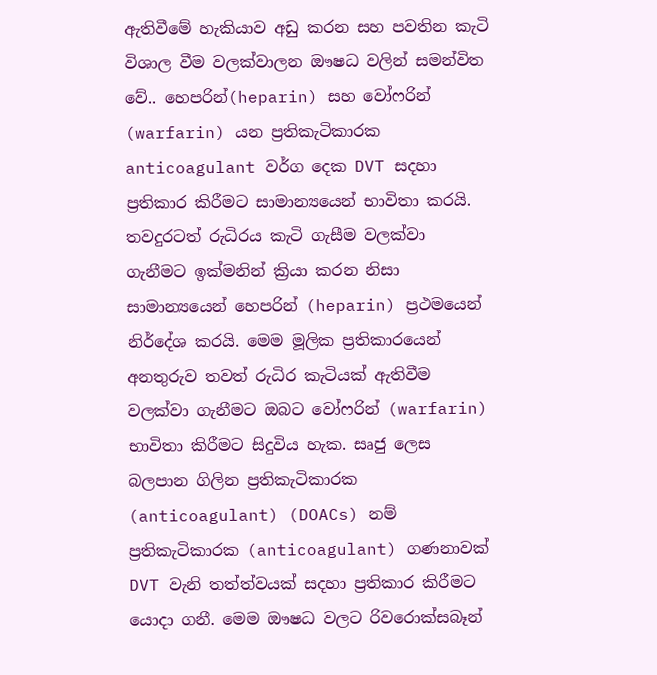ඇතිවීමේ හැකියාව අඩු කරන සහ පවතින කැටි විශාල වීම වලක්වාලන ඖෂධ වලින් සමන්විත වේ.. හෙපරින්(heparin) සහ වෝෆරින් (warfarin) යන ප්‍රතිකැටිකාරක anticoagulant වර්ග දෙක DVT සදහා ප්‍රතිකාර කිරීමට සාමාන්‍යයෙන් භාවිතා කරයි. තවදුරටත් රුධිරය කැටි ගැසීම වලක්වා ගැනීමට ඉක්මනින් ක්‍රියා කරන නිසා සාමාන්‍යයෙන් හෙපරින් (heparin) ප්‍රථමයෙන් නිර්දේශ කරයි. මෙම මූලික ප්‍රතිකාරයෙන් අනතුරුව තවත් රුධිර කැටියක් ඇතිවීම වලක්වා ගැනීමට ඔබට වෝෆරින් (warfarin) භාවිතා කිරීමට සිදුවිය හැක. සෘජු ලෙස බලපාන ගිලින ප්‍රතිකැටිකාරක (anticoagulant) (DOACs) නම් ප්‍රතිකැටිකාරක (anticoagulant) ගණනාවක් DVT වැනි තත්ත්වයක් සදහා ප්‍රතිකාර කිරීමට යොදා ගනී. මෙම ඖෂධ වලට රිවරොක්සබෑන්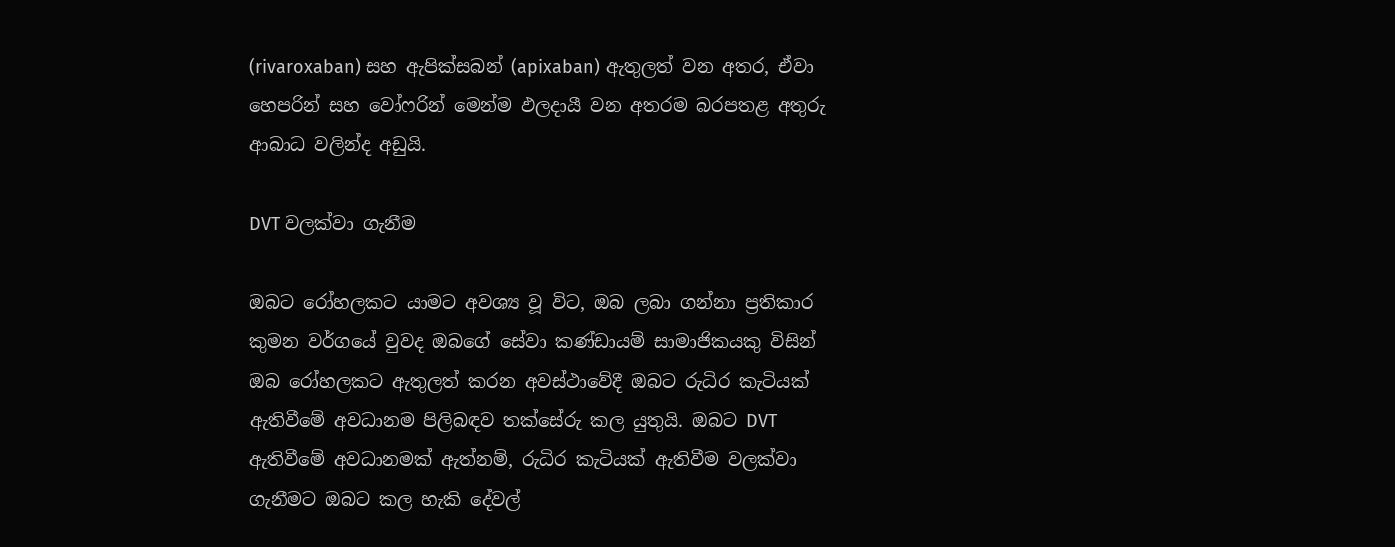(rivaroxaban) සහ ඇපික්සබන් (apixaban) ඇතුලත් වන අතර, ඒවා හෙපරින් සහ වෝෆරින් මෙන්ම ඵලදායී වන අතරම බරපතළ අතුරු ආබාධ වලින්ද අඩුයි.

DVT වලක්වා ගැනීම

ඔබට රෝහලකට යාමට අවශ්‍ය වූ විට, ඔබ ලබා ගන්නා ප්‍රතිකාර කුමන වර්ගයේ වුවද ඔබගේ සේවා කණ්ඩායම් සාමාජිකයකු විසින් ඔබ රෝහලකට ඇතුලත් කරන අවස්ථාවේදී ඔබට රුධිර කැටියක් ඇතිවීමේ අවධානම පිලිබඳව තක්සේරු කල යුතුයි. ඔබට DVT ඇතිවීමේ අවධානමක් ඇත්නම්, රුධිර කැටියක් ඇතිවීම වලක්වා ගැනීමට ඔබට කල හැකි දේවල්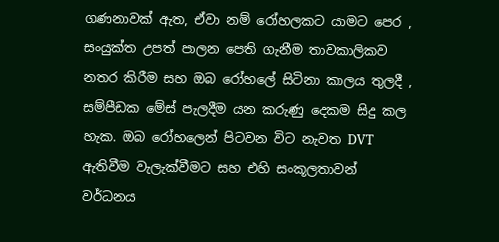ගණනාවක් ඇත, ඒවා නම් රෝහලකට යාමට පෙර , සංයුක්ත උපත් පාලන පෙති ගැනීම තාවකාලිකව නතර කිරීම සහ ඔබ රෝහලේ සිටිනා කාලය තුලදී , සම්පීඩක මේස් පැලදීම යන කරුණු දෙකම සිදු කල හැක. ඔබ රෝහලෙන් පිටවන විට නැවත DVT ඇතිවීම වැලැක්වීමට සහ එහි සංකූලතාවන් වර්ධනය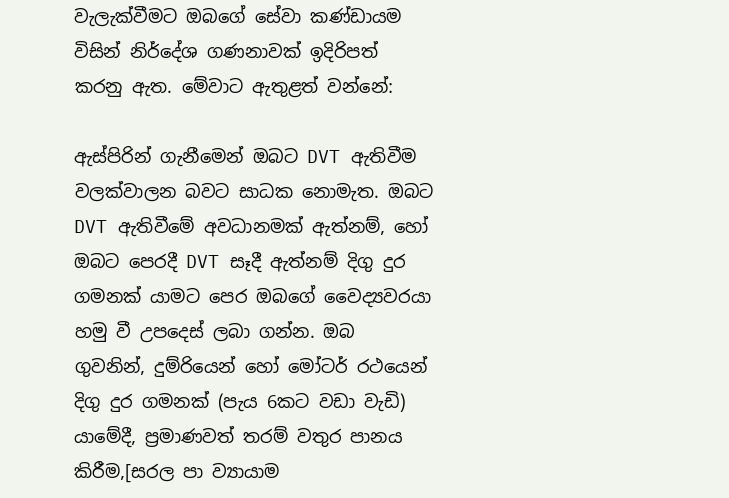වැලැක්වීමට ඔබගේ සේවා කණ්ඩායම විසින් නිර්දේශ ගණනාවක් ඉදිරිපත් කරනු ඇත. මේවාට ඇතුළත් වන්නේ:

ඇස්පිරින් ගැනීමෙන් ඔබට DVT ඇතිවීම වලක්වාලන බවට සාධක නොමැත. ඔබට DVT ඇතිවීමේ අවධානමක් ඇත්නම්, හෝ ඔබට පෙරදී DVT සෑදී ඇත්නම් දිගු දුර ගමනක් යාමට පෙර ඔබගේ වෛද්‍යවරයා හමු වී උපදෙස් ලබා ගන්න. ඔබ ගුවනින්, දුම්රියෙන් හෝ මෝටර් රථයෙන් දිගු දුර ගමනක් (පැය 6කට වඩා වැඩි) යාමේදී, ප්‍රමාණවත් තරම් වතුර පානය කිරීම,[සරල පා ව්‍යායාම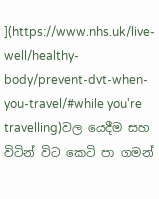](https://www.nhs.uk/live-well/healthy-body/prevent-dvt-when-you-travel/#while you're travelling)වල යෙදීම සහ විටින් විට කෙටි පා ගමන්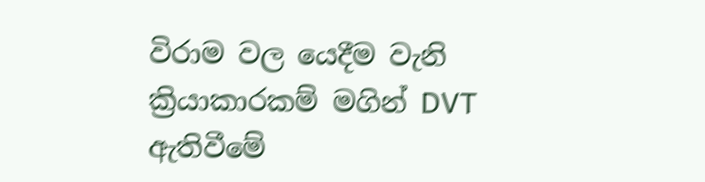විරාම වල යෙදීම වැනි ක්‍රියාකාරකම් මගින් DVT ඇතිවීමේ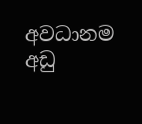අවධානම අඩු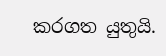කරගත යුතුයි.